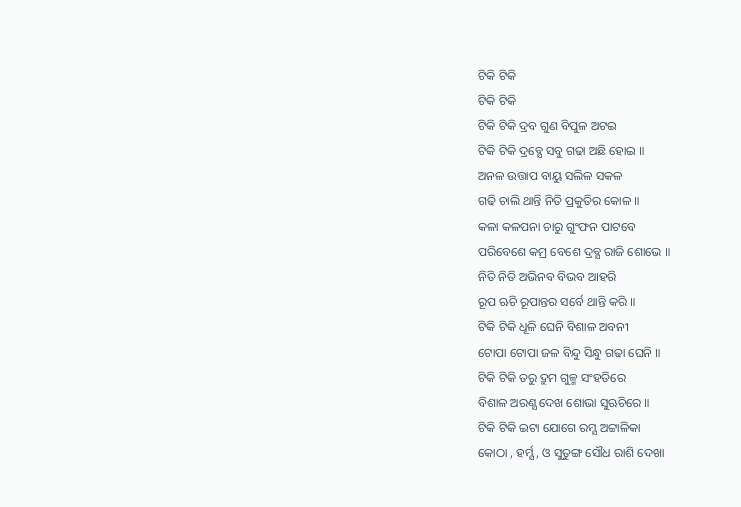ଟିକି ଟିକି
ଟିକି ଟିକି
ଟିକି ଟିକି ଦ୍ରବ ଗୁଣ ବିପୁଳ ଅଟଇ
ଟିକି ଟିକି ଦ୍ରବ୍ଯେ ସବୁ ଗଢା ଅଛି ହୋଇ ॥
ଅନଳ ଉତ୍ତାପ ବାୟୁ ସଲିଳ ସକଳ
ଗଢି ଚାଲି ଥାନ୍ତି ନିତି ପ୍ରକୁତିର କୋଳ ॥
କଳା କଳପନା ଚାରୁ ଗୁଂଫନ ପାଟବେ
ପରିବେଶେ କମ୍ର ବେଶେ ଦ୍ରବ୍ଯ ରାଜି ଶୋଭେ ॥
ନିତି ନିତି ଅଭିନବ ବିଭବ ଆହରି
ରୂପ ଋଚି ରୂପାନ୍ତର ସର୍ବେ ଥାନ୍ତି କରି ॥
ଟିକି ଟିକି ଧୂଳି ଘେନି ବିଶାଳ ଅବନୀ
ଟୋପା ଟୋପା ଜଳ ବିନ୍ଦୁ ସିନ୍ଧୁ ଗଢା ଘେନି ॥
ଟିକି ଟିକି ତରୁ ଦ୍ରୁମ ଗୁଳ୍ମ ସଂହତିରେ
ବିଶାଳ ଅରଣ୍ଯ ଦେଖ ଶୋଭା ସୁଋଚିରେ ॥
ଟିକି ଟିକି ଇଟା ଯୋଗେ ରମ୍ଯ ଅଟ୍ଟାଳିକା
କୋଠା , ହର୍ମ୍ଯ , ଓ ସୁତୁଙ୍ଗ ସୌଧ ରାଶି ଦେଖା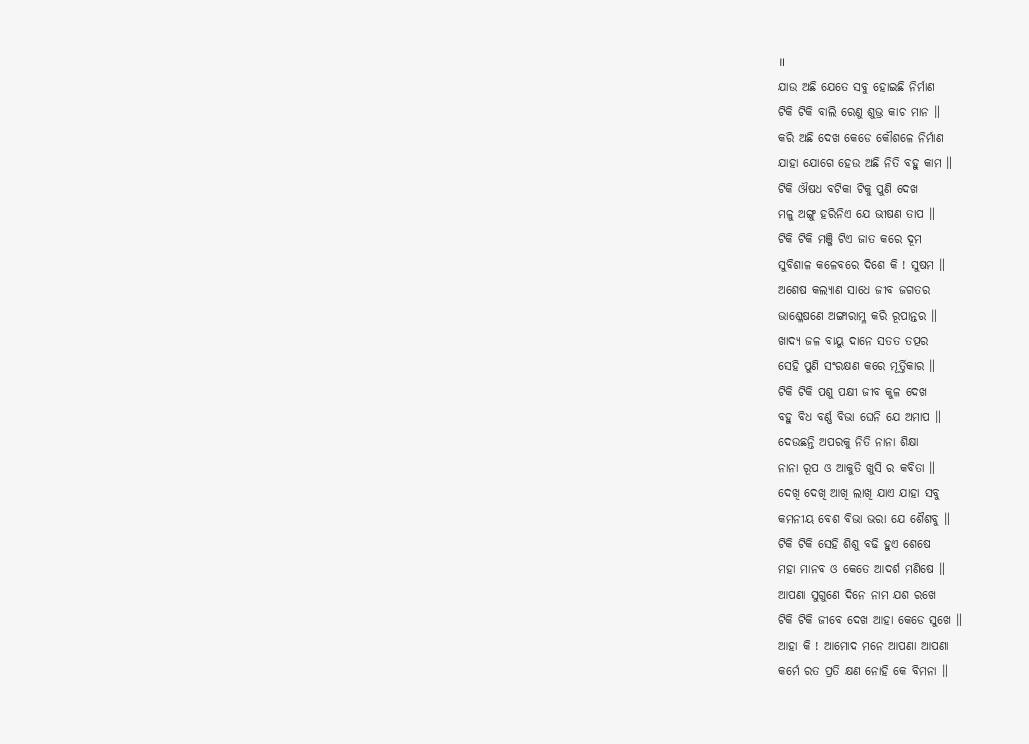॥
ଯାଉ ଅଛି ଯେତେ ସବୁ ହୋଇଛି ନିର୍ମାଣ
ଟିକି ଟିକି ବାଲି ରେଣୁ ଶୁଭ୍ର କାଚ ମାନ ॥
କରି ଅଛି ଦେଖ କେଡେ କୌଶଳେ ନିର୍ମାଣ
ଯାହା ଯୋଗେ ହେଉ ଅଛି ନିତି ବହୁ କାମ ॥
ଟିକି ଔଷଧ ବଟିକା ଟିକୁ ପୁଣି ଦେଖ
ମଳୁ ଅଙ୍ଗୁ ହରିନିଏ ଯେ ଭୀଷଣ ତାପ ॥
ଟିକି ଟିକି ମଞ୍ଜି ଟିଏ ଜାତ କରେ ଦୂମ
ସୁବିଶାଳ କଳେବରେ ଦିଶେ କି ! ସୁଷମ ॥
ଅଶେଷ କଲ୍ଯାଣ ସାଧେ ଜୀବ ଜଗତର
ଭାଶ୍ଳେଷଣେ ଅଙ୍ଗାରାମ୍ଳ କରି ରୂପାନ୍ତର ॥
ଖାଦ୍ଯ ଜଳ ବାୟୁ ଦାନେ ସତତ ତତ୍ପର
ସେହି ପୁଣି ସଂରକ୍ଷଣ କରେ ମୂର୍ତ୍ତିକାର ॥
ଟିକି ଟିକି ପଶୁ ପକ୍ଷୀ ଜୀବ କୁଳ ଦେଖ
ବହୁ ବିଧ ବର୍ଣ୍ଣ ବିଭା ଘେନି ଯେ ଅମାପ ॥
ଦେଉଛନ୍ତି ଅପରକୁ ନିତି ନାନା ଶିକ୍ଷା
ନାନା ରୂପ ଓ ଆକୁତି ଖୁସି ର କବିତା ॥
ଦେଖି ଦେଖି ଆଖି ଲାଖି ଯାଏ ଯାହା ସବୁ
କମନୀୟ ବେଶ ବିଭା ଭରା ଯେ ଶୈଶବୁ ॥
ଟିକି ଟିକି ସେହି ଶିଶୁ ବଢି ହୁଏ ଶେଷେ
ମହା ମାନବ ଓ କେତେ ଆଦର୍ଶ ମଣିଷେ ॥
ଆପଣା ସୁଗୁଣେ ଦିନେ ନାମ ଯଶ ରଖେ
ଟିକି ଟିକି ଜୀବେ ଦେଖ ଆହା କେଡେ ସୁଖେ ॥
ଆହା କି ! ଆମୋଦ ମନେ ଆପଣା ଆପଣା
କର୍ମେ ରତ ପ୍ରତି କ୍ଷଣ ନୋହି କେ ବିମନା ॥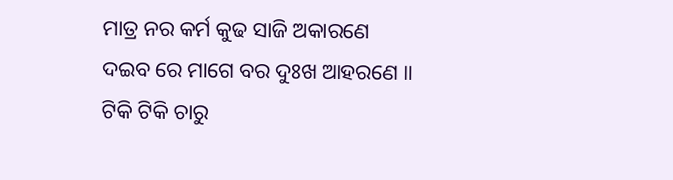ମାତ୍ର ନର କର୍ମ କୁଢ ସାଜି ଅକାରଣେ
ଦଇବ ରେ ମାଗେ ବର ଦୁଃଖ ଆହରଣେ ॥
ଟିକି ଟିକି ଚାରୁ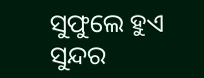ସୁଫୁଲେ ହୁଏ ସୁନ୍ଦର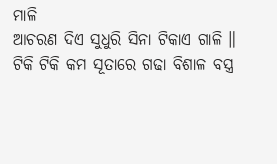ମାଳି
ଆଚରଣ ଦିଏ ସୁଧୁରି ସିନା ଟିକାଏ ଗାଳି ॥
ଟିକି ଟିକି କମ ସୂତାରେ ଗଢା ବିଶାଳ ବସ୍ତ୍ର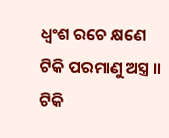ଧ୍ବଂଶ ରଚେ କ୍ଷଣେ ଟିକି ପରମାଣୁ ଅସ୍ତ୍ର ॥
ଟିକି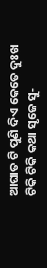ଆଘାତ ଟି ପୁଣି ଦିଏ କେତେ ଦୁଃଖ
ଟିକି ଟିକି କଥା ସୃଜେ ସୁ‐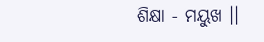ଶିକ୍ଷା ‐ ମୟୁଖ ।।